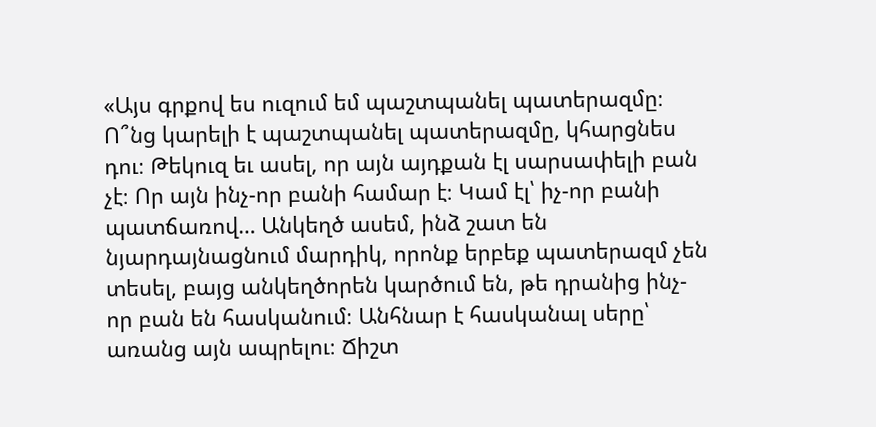«Այս գրքով ես ուզում եմ պաշտպանել պատերազմը։ Ո՞նց կարելի է պաշտպանել պատերազմը, կհարցնես դու։ Թեկուզ եւ ասել, որ այն այդքան էլ սարսափելի բան չէ։ Որ այն ինչ-որ բանի համար է։ Կամ էլ՝ իչ-որ բանի պատճառով… Անկեղծ ասեմ, ինձ շատ են նյարդայնացնում մարդիկ, որոնք երբեք պատերազմ չեն տեսել, բայց անկեղծորեն կարծում են, թե դրանից ինչ-որ բան են հասկանում։ Անհնար է հասկանալ սերը՝ առանց այն ապրելու։ Ճիշտ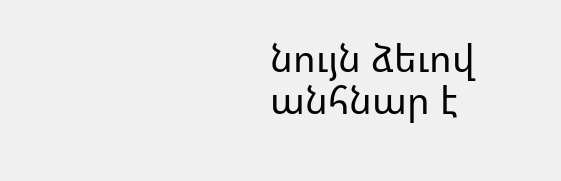նույն ձեւով անհնար է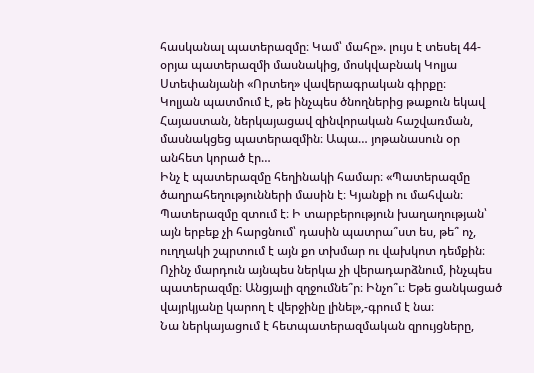հասկանալ պատերազմը։ Կամ՝ մահը». լույս է տեսել 44-օրյա պատերազմի մասնակից, մոսկվաբնակ Կոլյա Ստեփանյանի «Որտեղ» վավերագրական գիրքը։
Կոլյան պատմում է, թե ինչպես ծնողներից թաքուն եկավ Հայաստան, ներկայացավ զինվորական հաշվառման, մասնակցեց պատերազմին։ Ապա… յոթանասուն օր անհետ կորած էր…
Ինչ է պատերազմը հեղինակի համար։ «Պատերազմը ծաղրահեղությունների մասին է։ Կյանքի ու մահվան։ Պատերազմը զտում է։ Ի տարբերություն խաղաղության՝ այն երբեք չի հարցնում՝ դասին պատրա՞ստ ես, թե՞ ոչ, ուղղակի շպրտում է այն քո տխմար ու վախկոտ դեմքին։ Ոչինչ մարդուն այնպես ներկա չի վերադարձնում, ինչպես պատերազմը։ Անցյալի զղջումնե՞ր։ Ինչո՞ւ։ Եթե ցանկացած վայրկյանը կարող է վերջինը լինել»,-գրում է նա։
Նա ներկայացում է հետպատերազմական զրույցները,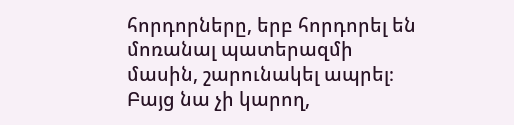հորդորները, երբ հորդորել են մոռանալ պատերազմի մասին, շարունակել ապրել։ Բայց նա չի կարող,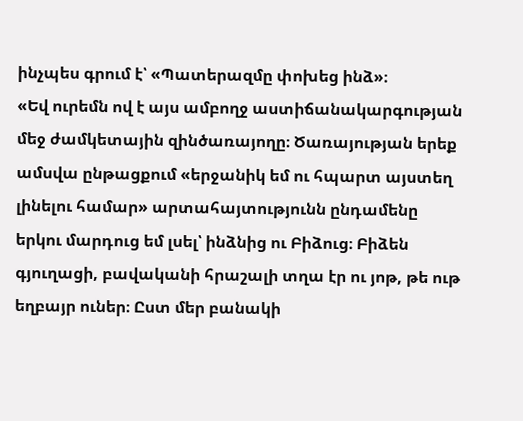ինչպես գրում է՝ «Պատերազմը փոխեց ինձ»։
«Եվ ուրեմն ով է այս ամբողջ աստիճանակարգության մեջ ժամկետային զինծառայողը։ Ծառայության երեք ամսվա ընթացքում «երջանիկ եմ ու հպարտ այստեղ լինելու համար» արտահայտությունն ընդամենը երկու մարդուց եմ լսել՝ ինձնից ու Բիձուց։ Բիձեն գյուղացի, բավականի հրաշալի տղա էր ու յոթ, թե ութ եղբայր ուներ։ Ըստ մեր բանակի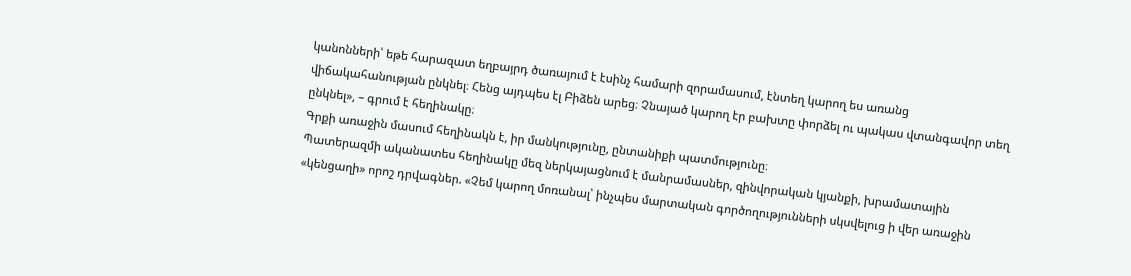կանոնների՝ եթե հարազատ եղբայրդ ծառայում է էսինչ համարի զորամասում, էնտեղ կարող ես առանց վիճակահանության ընկնել։ Հենց այդպես էլ Բիձեն արեց։ Չնայած կարող էր բախտը փորձել ու պակաս վտանգավոր տեղ ընկնել», – գրում է հեղինակը։
Գրքի առաջին մասում հեղինակն է, իր մանկությունը, ընտանիքի պատմությունը։
Պատերազմի ականատես հեղինակը մեզ ներկայացնում է մանրամասներ, զինվորական կյանքի, խրամատային «կենցաղի» որոշ դրվագներ. «Չեմ կարող մոռանալ՝ ինչպես մարտական գործողությունների սկսվելուց ի վեր առաջին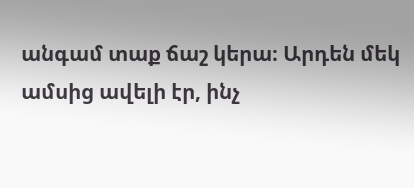անգամ տաք ճաշ կերա։ Արդեն մեկ ամսից ավելի էր, ինչ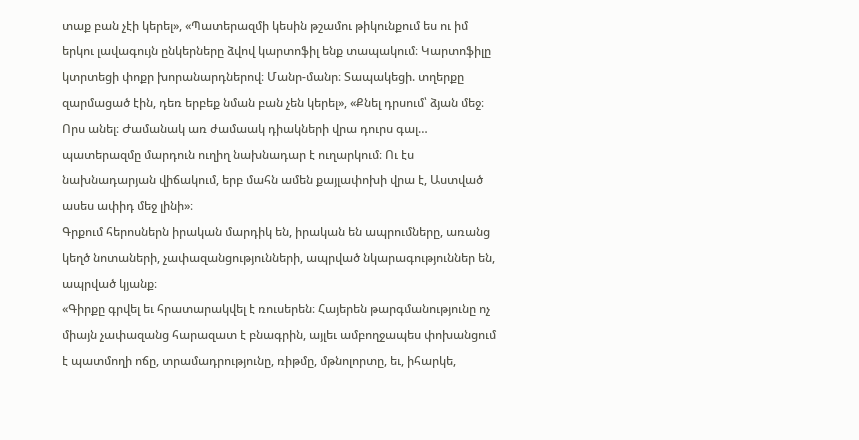տաք բան չէի կերել», «Պատերազմի կեսին թշամու թիկունքում ես ու իմ երկու լավագույն ընկերները ձվով կարտոֆիլ ենք տապակում։ Կարտոֆիլը կտրտեցի փոքր խորանարդներով։ Մանր-մանր։ Տապակեցի. տղերքը զարմացած էին, դեռ երբեք նման բան չեն կերել», «Քնել դրսում՝ ձյան մեջ։ Որս անել։ Ժամանակ առ ժամաակ դիակների վրա դուրս գալ… պատերազմը մարդուն ուղիղ նախնադար է ուղարկում։ Ու էս նախնադարյան վիճակում, երբ մահն ամեն քայլափոխի վրա է, Աստված ասես ափիդ մեջ լինի»։
Գրքում հերոսներն իրական մարդիկ են, իրական են ապրումները, առանց կեղծ նոտաների, չափազանցությունների, ապրված նկարագություններ են, ապրված կյանք։
«Գիրքը գրվել եւ հրատարակվել է ռուսերեն։ Հայերեն թարգմանությունը ոչ միայն չափազանց հարազատ է բնագրին, այլեւ ամբողջապես փոխանցում է պատմողի ոճը, տրամադրությունը, ռիթմը, մթնոլորտը, եւ, իհարկե,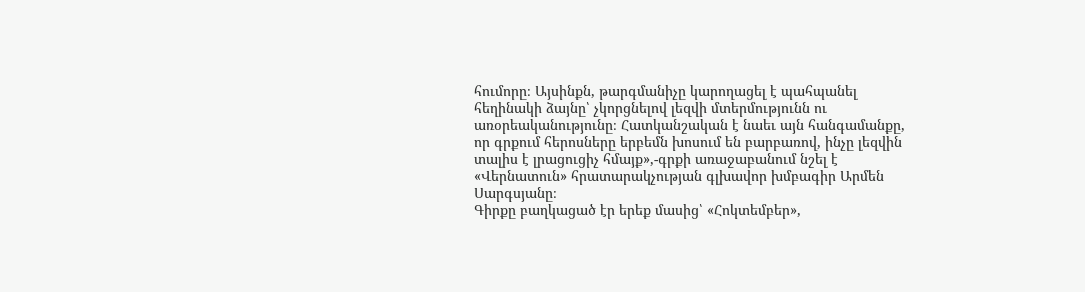հումորը։ Այսինքն, թարգմանիչը կարողացել է պահպանել հեղինակի ձայնը՝ չկորցնելով լեզվի մտերմությունն ու առօրեականությունը։ Հատկանշական է նաեւ այն հանգամանքը, որ գրքում հերոսները երբեմն խոսում են բարբառով, ինչը լեզվին տալիս է լրացուցիչ հմայք»,-գրքի առաջաբանում նշել է «Վերնատուն» հրատարակչության գլխավոր խմբագիր Արմեն Սարգսյանը։
Գիրքը բաղկացած էր երեք մասից՝ «Հոկտեմբեր»,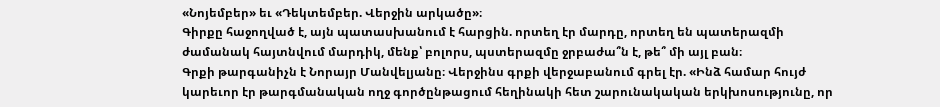«Նոյեմբեր» եւ «Դեկտեմբեր. Վերջին արկածը»։
Գիրքը հաջողված է, այն պատասխանում է հարցին. որտեղ էր մարդը, որտեղ են պատերազմի ժամանակ հայտնվում մարդիկ, մենք՝ բոլորս, պստերազմը ջրբաժա՞ն է, թե՞ մի այլ բան։
Գրքի թարգանիչն է Նորայր Մանվելյանը։ Վերջինս գրքի վերջաբանում գրել էր. «Ինձ համար հույժ կարեւոր էր թարգմանական ողջ գործընթացում հեղինակի հետ շարունակական երկխոսությունը, որ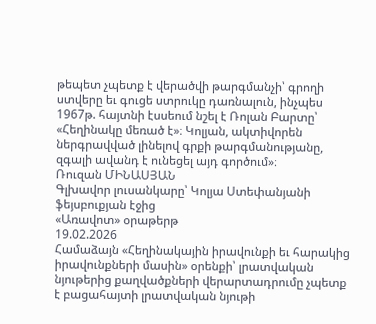թեպետ չպետք է վերածվի թարգմանչի՝ գրողի ստվերը եւ գուցե ստրուկը դառնալուն, ինչպես 1967թ. հայտնի էսսեում նշել է Ռոլան Բարտը՝ «Հեղինակը մեռած է»։ Կոլյան, ակտիվորեն ներգրավված լինելով գրքի թարգմանությանը, զգալի ավանդ է ունեցել այդ գործում»։
Ռուզան ՄԻՆԱՍՅԱՆ
Գլխավոր լուսանկարը՝ Կոլյա Ստեփանյանի ֆեյսբուքյան էջից
«Առավոտ» օրաթերթ
19.02.2026
Համաձայն «Հեղինակային իրավունքի եւ հարակից իրավունքների մասին» օրենքի՝ լրատվական նյութերից քաղվածքների վերարտադրումը չպետք է բացահայտի լրատվական նյութի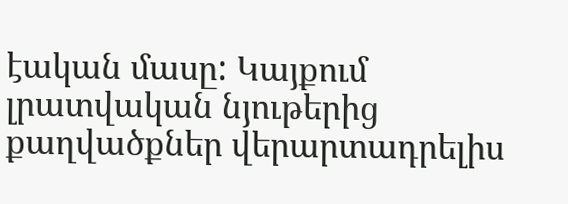էական մասը: Կայքում լրատվական նյութերից քաղվածքներ վերարտադրելիս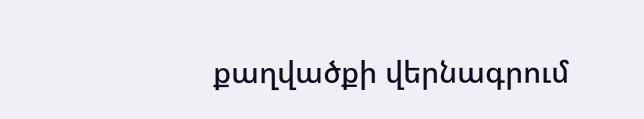քաղվածքի վերնագրում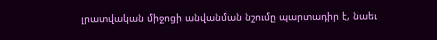լրատվական միջոցի անվանման նշումը պարտադիր է, նաեւ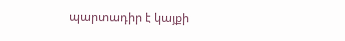պարտադիր է կայքի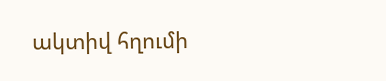ակտիվ հղումի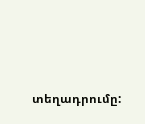տեղադրումը: